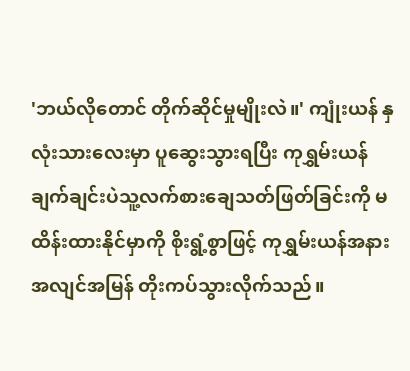'ဘယ်လိုတောင် တိုက်ဆိုင်မှုမျိုးလဲ။' ကျုံးယန် နှလုံးသားလေးမှာ ပူဆွေးသွားရပြီး ကုရွှမ်းယန် ချက်ချင်းပဲသူ့လက်စားချေသတ်ဖြတ်ခြင်းကို မထိန်းထားနိုင်မှာကို စိုးရွံ့စွာဖြင့် ကုရွှမ်းယန်အနား အလျင်အမြန် တိုးကပ်သွားလိုက်သည်။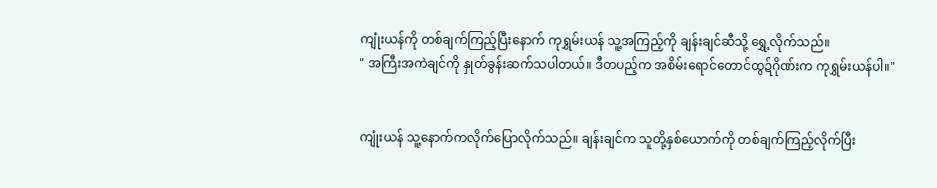ကျုံးယန်ကို တစ်ချက်ကြည့်ပြီးနောက် ကုရွှမ်းယန် သူ့အကြည့်ကို ချန်းချင်ဆီသို့ ရွှေ့လိုက်သည်။
" အကြီးအကဲချင်ကို နှုတ်ခွန်းဆက်သပါတယ်။ ဒီတပည့်က အစိမ်းရောင်တောင်ထွဍ်ဂိုဏ်းက ကုရွှမ်းယန်ပါ။"


ကျုံးယန် သူ့နောက်ကလိုက်ပြောလိုက်သည်။ ချန်းချင်က သူတို့နှစ်ယောက်ကို တစ်ချက်ကြည့်လိုက်ပြီး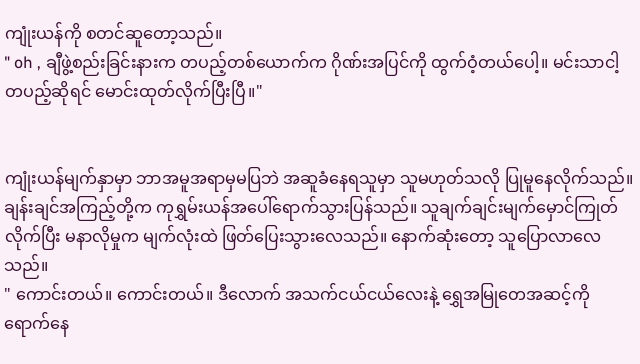ကျုံးယန်ကို စတင်ဆူတော့သည်။
" oh , ချီဖွဲ့စည်းခြင်းနားက တပည့်တစ်ယောက်က ဂိုဏ်းအပြင်ကို ထွက်ဝံ့တယ်ပေါ့။ မင်းသာငါ့တပည့်ဆိုရင် မောင်းထုတ်လိုက်ပြီးပြီ။"


ကျုံးယန်မျက်နှာမှာ ဘာအမူအရာမှမပြဘဲ အဆူခံနေရသူမှာ သူမဟုတ်သလို ပြုမူနေလိုက်သည်။ ချန်းချင်အကြည့်တို့က ကုရွှမ်းယန်အပေါ်ရောက်သွားပြန်သည်။ သူချက်ချင်းမျက်မှောင်ကြုတ်လိုက်ပြီး မနာလိုမှုက မျက်လုံးထဲ ဖြတ်ပြေးသွားလေသည်။ နောက်ဆုံးတော့ သူပြောလာလေသည်။
" ကောင်းတယ်။ ကောင်းတယ်။ ဒီလောက် အသက်ငယ်ငယ်လေးနဲ့ ရွှေအမြုတေအဆင့်ကို ရောက်နေ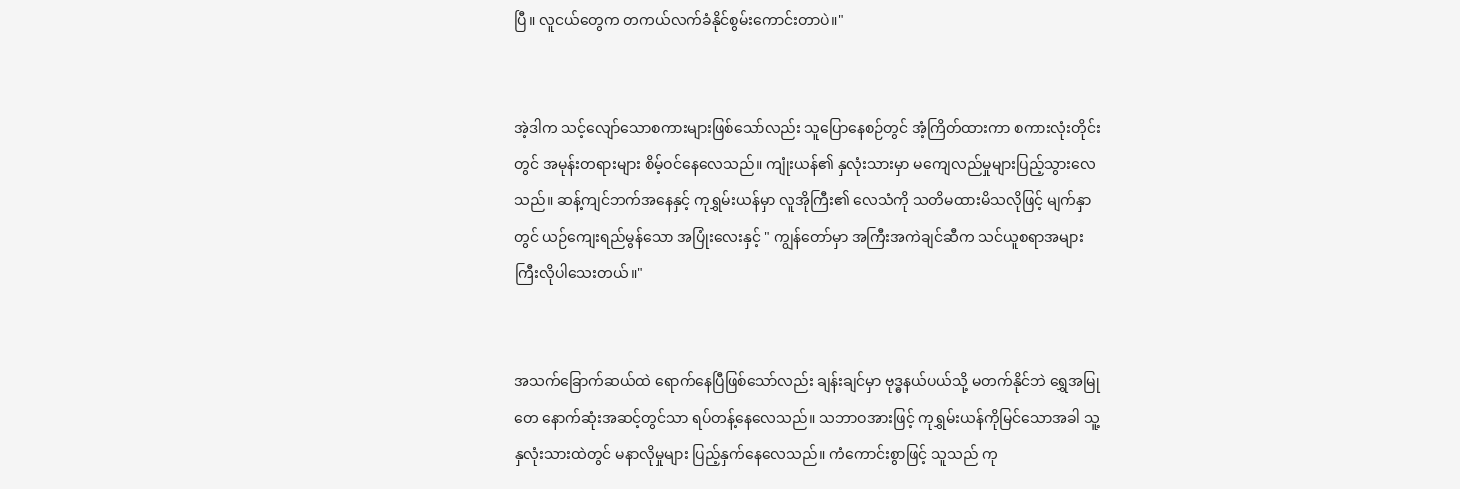ပြီ။ လူငယ်တွေက တကယ်လက်ခံနိုင်စွမ်းကောင်းတာပဲ။"


အဲ့ဒါက သင့်လျော်သောစကားများဖြစ်သော်လည်း သူပြောနေစဉ်တွင် အံ့ကြိတ်ထားကာ စကားလုံးတိုင်းတွင် အမုန်းတရားများ စိမ့်ဝင်နေလေသည်။ ကျုံးယန်၏ နှလုံးသားမှာ မကျေလည်မှုများပြည့်သွားလေသည်။ ဆန့်ကျင်ဘက်အနေနှင့် ကုရွှမ်းယန်မှာ လူအိုကြီး၏ လေသံကို သတိမထားမိသလိုဖြင့် မျက်နှာတွင် ယဉ်ကျေးရည်မွန်သော အပြုံးလေးနှင့် " ကျွန်တော်မှာ အကြီးအကဲချင်ဆီက သင်ယူစရာအများကြီးလိုပါသေးတယ်။"


အသက်ခြောက်ဆယ်ထဲ ရောက်နေပြီဖြစ်သော်လည်း ချန်းချင်မှာ ဗုဒ္ဓနယ်ပယ်သို့ မတက်နိုင်ဘဲ ရွှေအမြုတေ နောက်ဆုံးအဆင့်တွင်သာ ရပ်တန့်နေလေသည်။ သဘာဝအားဖြင့် ကုရွှမ်းယန်ကိုမြင်သောအခါ သူ့နှလုံးသားထဲတွင် မနာလိုမှုများ ပြည့်နှက်နေလေသည်။ ကံကောင်းစွာဖြင့် သူသည် ကု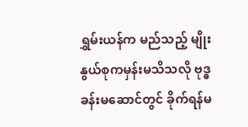ရွှမ်းယန်က မည်သည့် မျိုးနွယ်စုကမှန်းမသိသလို ဗုဒ္ဓခန်းမဆောင်တွင် ခိုက်ရန်မ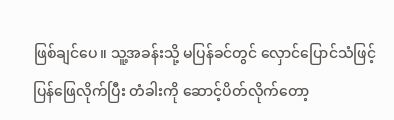ဖြစ်ချင်ပေ။ သူ့အခန်းသို့ မပြန်ခင်တွင် လှောင်ပြောင်သံဖြင့် ပြန်ဖြေလိုက်ပြီး တံခါးကို ဆောင့်ပိတ်လိုက်တော့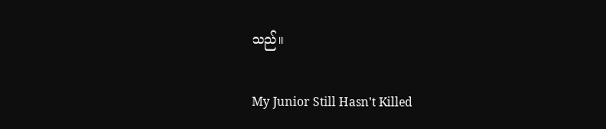သည်။

My Junior Still Hasn't Killed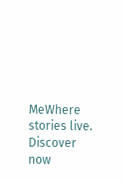MeWhere stories live. Discover now